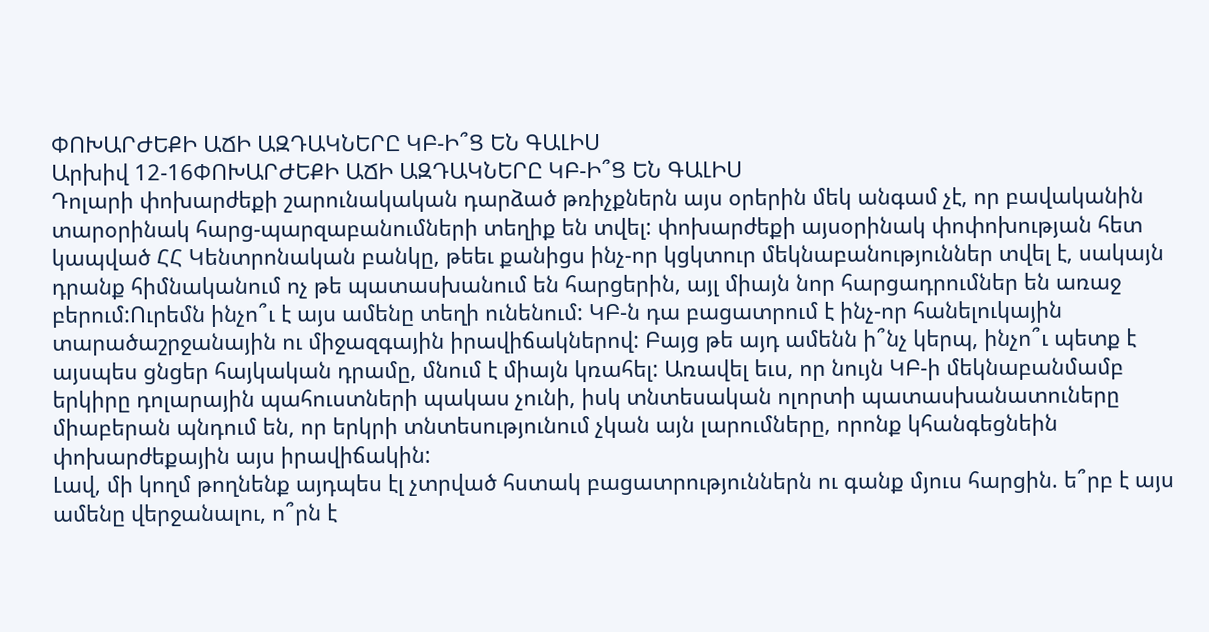ՓՈԽԱՐԺԵՔԻ ԱՃԻ ԱԶԴԱԿՆԵՐԸ ԿԲ-Ի՞Ց ԵՆ ԳԱԼԻՍ
Արխիվ 12-16ՓՈԽԱՐԺԵՔԻ ԱՃԻ ԱԶԴԱԿՆԵՐԸ ԿԲ-Ի՞Ց ԵՆ ԳԱԼԻՍ
Դոլարի փոխարժեքի շարունակական դարձած թռիչքներն այս օրերին մեկ անգամ չէ, որ բավականին տարօրինակ հարց-պարզաբանումների տեղիք են տվել: փոխարժեքի այսօրինակ փոփոխության հետ կապված ՀՀ Կենտրոնական բանկը, թեեւ քանիցս ինչ-որ կցկտուր մեկնաբանություններ տվել է, սակայն դրանք հիմնականում ոչ թե պատասխանում են հարցերին, այլ միայն նոր հարցադրումներ են առաջ բերում:Ուրեմն ինչո՞ւ է այս ամենը տեղի ունենում: ԿԲ-ն դա բացատրում է ինչ-որ հանելուկային տարածաշրջանային ու միջազգային իրավիճակներով: Բայց թե այդ ամենն ի՞նչ կերպ, ինչո՞ւ պետք է այսպես ցնցեր հայկական դրամը, մնում է միայն կռահել: Առավել եւս, որ նույն ԿԲ-ի մեկնաբանմամբ երկիրը դոլարային պահուստների պակաս չունի, իսկ տնտեսական ոլորտի պատասխանատուները միաբերան պնդում են, որ երկրի տնտեսությունում չկան այն լարումները, որոնք կհանգեցնեին փոխարժեքային այս իրավիճակին:
Լավ, մի կողմ թողնենք այդպես էլ չտրված հստակ բացատրություններն ու գանք մյուս հարցին. ե՞րբ է այս ամենը վերջանալու, ո՞րն է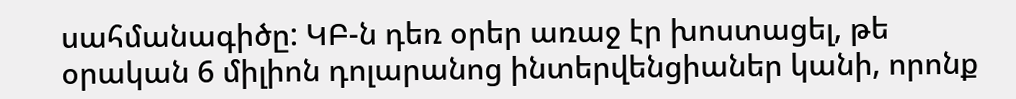սահմանագիծը: ԿԲ-ն դեռ օրեր առաջ էր խոստացել, թե օրական 6 միլիոն դոլարանոց ինտերվենցիաներ կանի, որոնք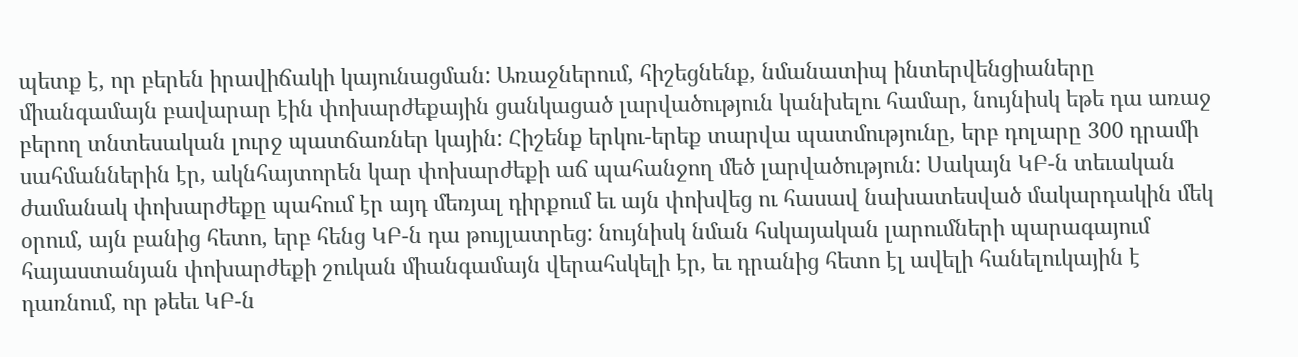պետք է, որ բերեն իրավիճակի կայունացման: Առաջներում, հիշեցնենք, նմանատիպ ինտերվենցիաները միանգամայն բավարար էին փոխարժեքային ցանկացած լարվածություն կանխելու համար, նույնիսկ եթե դա առաջ բերող տնտեսական լուրջ պատճառներ կային: Հիշենք երկու-երեք տարվա պատմությունը, երբ դոլարը 300 դրամի սահմաններին էր, ակնհայտորեն կար փոխարժեքի աճ պահանջող մեծ լարվածություն: Սակայն ԿԲ-ն տեւական ժամանակ փոխարժեքը պահում էր այդ մեռյալ դիրքում եւ այն փոխվեց ու հասավ նախատեսված մակարդակին մեկ օրում, այն բանից հետո, երբ հենց ԿԲ-ն դա թույլատրեց: նույնիսկ նման հսկայական լարումների պարագայում հայաստանյան փոխարժեքի շուկան միանգամայն վերահսկելի էր, եւ դրանից հետո էլ ավելի հանելուկային է դառնում, որ թեեւ ԿԲ-ն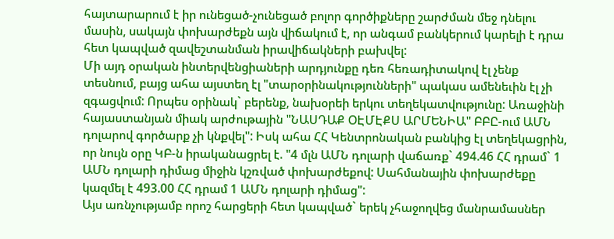հայտարարում է իր ունեցած-չունեցած բոլոր գործիքները շարժման մեջ դնելու մասին, սակայն փոխարժեքն այն վիճակում է, որ անգամ բանկերում կարելի է դրա հետ կապված զավեշտանման իրավիճակների բախվել:
Մի այդ օրական ինտերվենցիաների արդյունքը դեռ հեռադիտակով էլ չենք տեսնում, բայց ահա այստեղ էլ "տարօրինակությունների" պակաս ամենեւին էլ չի զգացվում: Որպես օրինակ` բերենք, նախօրեի երկու տեղեկատվությունը: Առաջինի հայաստանյան միակ արժութային "ՆԱՍԴԱՔ ՕԷՄԷՔՍ ԱՐՄԵՆԻԱ" ԲԲԸ-ում ԱՄՆ դոլարով գործարք չի կնքվել": Իսկ ահա ՀՀ Կենտրոնական բանկից էլ տեղեկացրին, որ նույն օրը ԿԲ-ն իրականացրել է. "4 մլն ԱՄՆ դոլարի վաճառք` 494.46 ՀՀ դրամ` 1 ԱՄՆ դոլարի դիմաց միջին կշռված փոխարժեքով: Սահմանային փոխարժեքը կազմել է 493.00 ՀՀ դրամ 1 ԱՄՆ դոլարի դիմաց":
Այս առնչությամբ որոշ հարցերի հետ կապված` երեկ չհաջողվեց մանրամասներ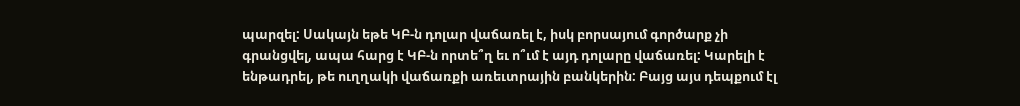պարզել: Սակայն եթե ԿԲ-ն դոլար վաճառել է, իսկ բորսայում գործարք չի գրանցվել, ապա հարց է ԿԲ-ն որտե՞ղ եւ ո՞ւմ է այդ դոլարը վաճառել: Կարելի է ենթադրել, թե ուղղակի վաճառքի առեւտրային բանկերին: Բայց այս դեպքում էլ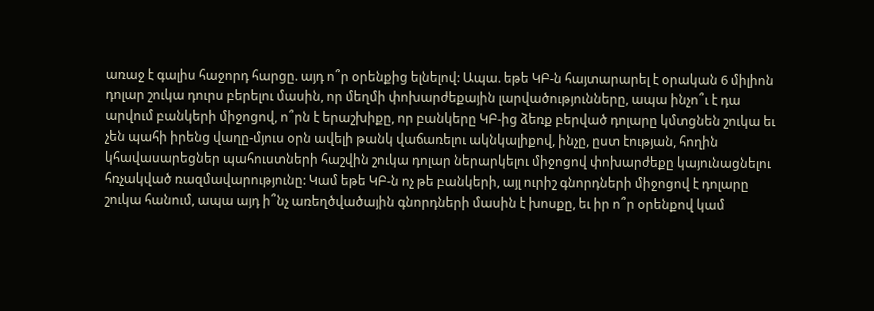առաջ է գալիս հաջորդ հարցը. այդ ո՞ր օրենքից ելնելով: Ապա. եթե ԿԲ-ն հայտարարել է օրական 6 միլիոն դոլար շուկա դուրս բերելու մասին, որ մեղմի փոխարժեքային լարվածությունները, ապա ինչո՞ւ է դա արվում բանկերի միջոցով, ո՞րն է երաշխիքը, որ բանկերը ԿԲ-ից ձեռք բերված դոլարը կմտցնեն շուկա եւ չեն պահի իրենց վաղը-մյուս օրն ավելի թանկ վաճառելու ակնկալիքով, ինչը, ըստ էության, հողին կհավասարեցներ պահուստների հաշվին շուկա դոլար ներարկելու միջոցով փոխարժեքը կայունացնելու հռչակված ռազմավարությունը: Կամ եթե ԿԲ-ն ոչ թե բանկերի, այլ ուրիշ գնորդների միջոցով է դոլարը շուկա հանում, ապա այդ ի՞նչ առեղծվածային գնորդների մասին է խոսքը, եւ իր ո՞ր օրենքով կամ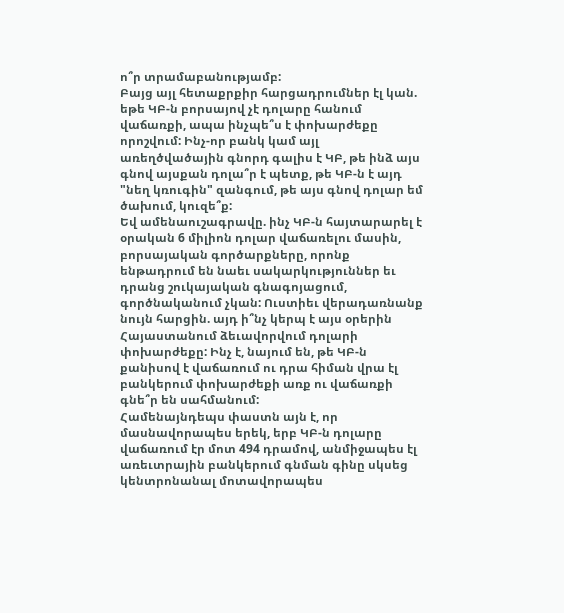ո՞ր տրամաբանությամբ:
Բայց այլ հետաքրքիր հարցադրումներ էլ կան. եթե ԿԲ-ն բորսայով չէ դոլարը հանում վաճառքի, ապա ինչպե՞ս է փոխարժեքը որոշվում: Ինչ-որ բանկ կամ այլ առեղծվածային գնորդ գալիս է ԿԲ, թե ինձ այս գնով այսքան դոլա՞ր է պետք, թե ԿԲ-ն է այդ "նեղ կռուգին" զանգում, թե այս գնով դոլար եմ ծախում, կուզե՞ք:
Եվ ամենաուշագրավը. ինչ ԿԲ-ն հայտարարել է օրական 6 միլիոն դոլար վաճառելու մասին, բորսայական գործարքները, որոնք ենթադրում են նաեւ սակարկություններ եւ դրանց շուկայական գնագոյացում, գործնականում չկան: Ուստիեւ վերադառնանք նույն հարցին. այդ ի՞նչ կերպ է այս օրերին Հայաստանում ձեւավորվում դոլարի փոխարժեքը: Ինչ է, նայում են, թե ԿԲ-ն քանիսով է վաճառում ու դրա հիման վրա էլ բանկերում փոխարժեքի առք ու վաճառքի գնե՞ր են սահմանում:
Համենայնդեպս փաստն այն է, որ մասնավորապես երեկ, երբ ԿԲ-ն դոլարը վաճառում էր մոտ 494 դրամով, անմիջապես էլ առեւտրային բանկերում գնման գինը սկսեց կենտրոնանալ մոտավորապես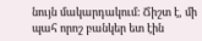նույն մակարդակում: Ճիշտ է, մի պահ որոշ բանկեր ետ էին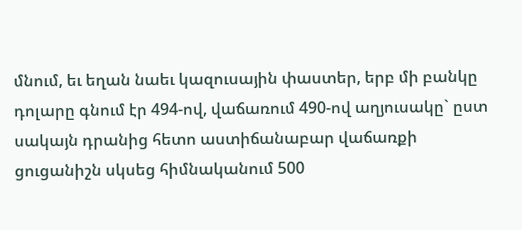մնում, եւ եղան նաեւ կազուսային փաստեր, երբ մի բանկը դոլարը գնում էր 494-ով, վաճառում 490-ով աղյուսակը` ըստ սակայն դրանից հետո աստիճանաբար վաճառքի ցուցանիշն սկսեց հիմնականում 500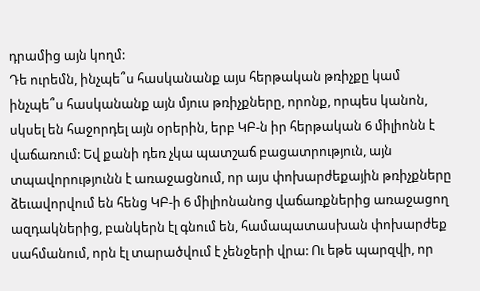դրամից այն կողմ:
Դե ուրեմն, ինչպե՞ս հասկանանք այս հերթական թռիչքը կամ ինչպե՞ս հասկանանք այն մյուս թռիչքները, որոնք, որպես կանոն, սկսել են հաջորդել այն օրերին, երբ ԿԲ-ն իր հերթական 6 միլիոնն է վաճառում: Եվ քանի դեռ չկա պատշաճ բացատրություն, այն տպավորությունն է առաջացնում, որ այս փոխարժեքային թռիչքները ձեւավորվում են հենց ԿԲ-ի 6 միլիոնանոց վաճառքներից առաջացող ազդակներից, բանկերն էլ գնում են, համապատասխան փոխարժեք սահմանում, որն էլ տարածվում է չենջերի վրա: Ու եթե պարզվի, որ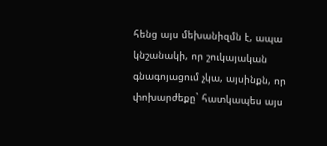հենց այս մեխանիզմն է, ապա կնշանակի, որ շուկայական գնագոյացում չկա, այսինքն, որ փոխարժեքը` հատկապես այս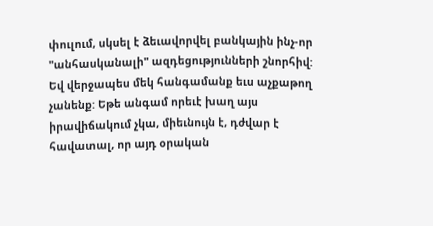փուլում, սկսել է ձեւավորվել բանկային ինչ-որ "անհասկանալի" ազդեցությունների շնորհիվ:
Եվ վերջապես մեկ հանգամանք եւս աչքաթող չանենք: Եթե անգամ որեւէ խաղ այս իրավիճակում չկա, միեւնույն է, դժվար է հավատալ, որ այդ օրական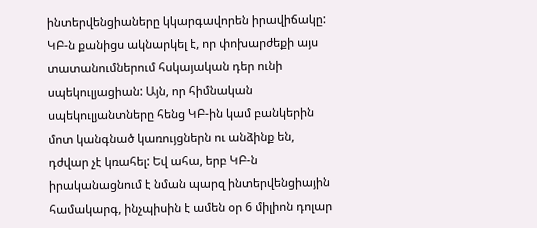ինտերվենցիաները կկարգավորեն իրավիճակը: ԿԲ-ն քանիցս ակնարկել է, որ փոխարժեքի այս տատանումներում հսկայական դեր ունի սպեկուլյացիան: Այն, որ հիմնական սպեկուլյանտները հենց ԿԲ-ին կամ բանկերին մոտ կանգնած կառույցներն ու անձինք են, դժվար չէ կռահել: Եվ ահա, երբ ԿԲ-ն իրականացնում է նման պարզ ինտերվենցիային համակարգ, ինչպիսին է ամեն օր 6 միլիոն դոլար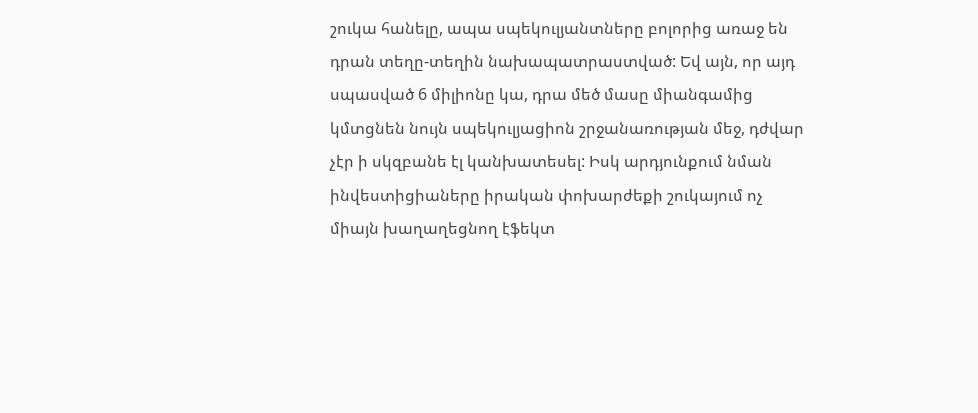շուկա հանելը, ապա սպեկուլյանտները բոլորից առաջ են դրան տեղը-տեղին նախապատրաստված: Եվ այն, որ այդ սպասված 6 միլիոնը կա, դրա մեծ մասը միանգամից կմտցնեն նույն սպեկուլյացիոն շրջանառության մեջ, դժվար չէր ի սկզբանե էլ կանխատեսել: Իսկ արդյունքում նման ինվեստիցիաները իրական փոխարժեքի շուկայում ոչ միայն խաղաղեցնող էֆեկտ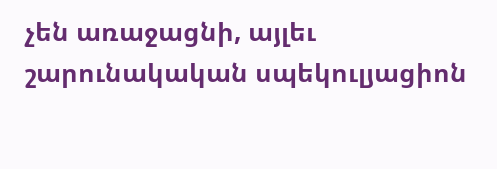չեն առաջացնի, այլեւ շարունակական սպեկուլյացիոն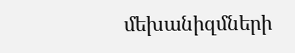մեխանիզմների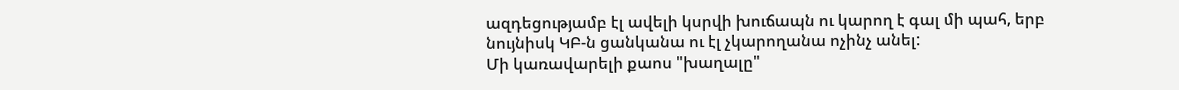ազդեցությամբ էլ ավելի կսրվի խուճապն ու կարող է գալ մի պահ, երբ նույնիսկ ԿԲ-ն ցանկանա ու էլ չկարողանա ոչինչ անել:
Մի կառավարելի քաոս "խաղալը"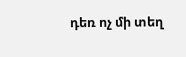դեռ ոչ մի տեղ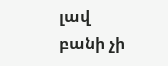լավ բանի չի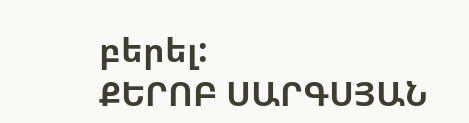բերել:
ՔԵՐՈԲ ՍԱՐԳՍՅԱՆ